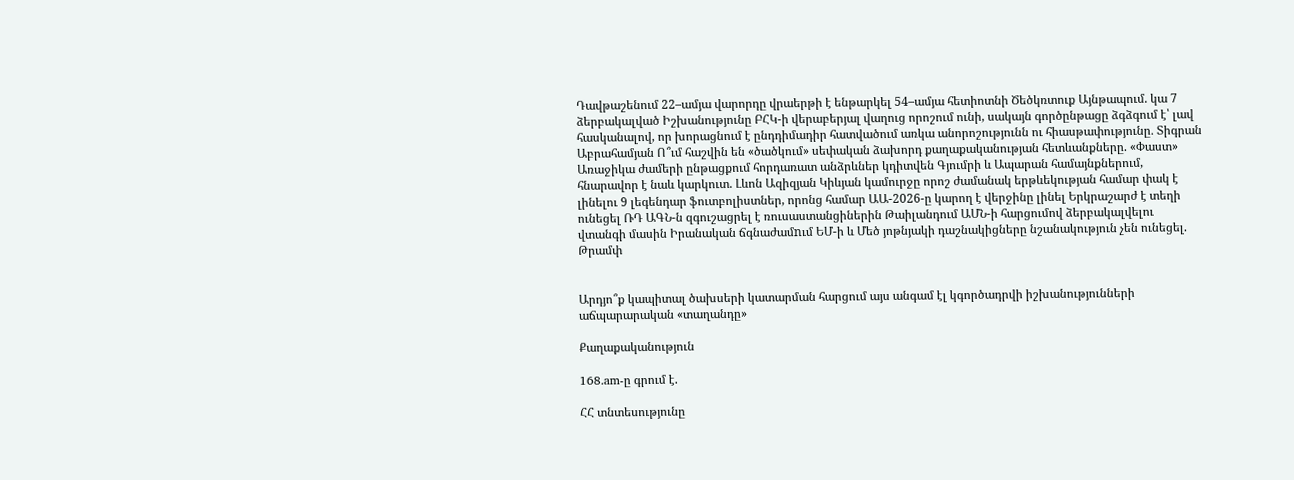Դավթաշենում 22–ամյա վարորդը վրաերթի է ենթարկել 54–ամյա հետիոտնի Ծեծկռտուք Այնթապում. կա 7 ձերբակալված Իշխանությունը ԲՀԿ-ի վերաբերյալ վաղուց որոշում ունի, սակայն գործընթացը ձգձգում է՝ լավ հասկանալով, որ խորացնում է ընդդիմադիր հատվածում առկա անորոշությունն ու հիասթափությունը․ Տիգրան Աբրահամյան Ո՞ւմ հաշվին են «ծածկում» սեփական ձախորդ քաղաքականության հետևանքները. «Փաստ» Առաջիկա ժամերի ընթացքում հորդառատ անձրևներ կդիտվեն Գյումրի և Ապարան համայնքներում, հնարավոր է նաև կարկուտ. Լևոն Ազիզյան Կիևյան կամուրջը որոշ ժամանակ երթևեկության համար փակ է լինելու 9 լեգենդար ֆուտբոլիստներ, որոնց համար ԱԱ-2026-ը կարող է վերջինը լինել Երկրաշարժ է տեղի ունեցել ՌԴ ԱԳՆ-ն զգուշացրել է ռուսաստանցիներին Թաիլանդում ԱՄՆ-ի հարցումով ձերբակալվելու վտանգի մասին Իրանական ճգնաժամnւմ ԵՄ-ի և Մեծ յոթնյակի դաշնակիցները նշանակություն չեն ունեցել. Թրամփ


Արդյո՞ք կապիտալ ծախսերի կատարման հարցում այս անգամ էլ կգործադրվի իշխանությունների աճպարարական «տաղանդը»

Քաղաքականություն

168.am-ը գրում է.

ՀՀ տնտեսությունը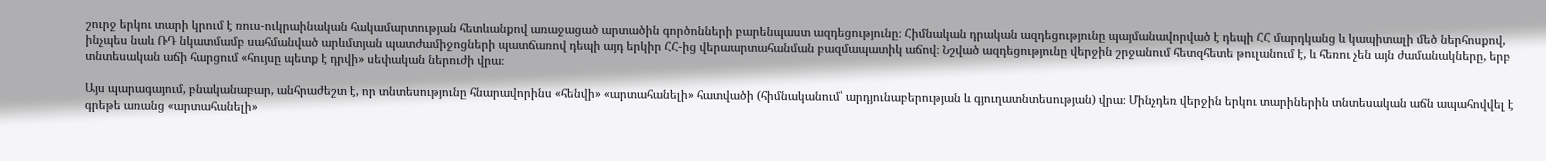շուրջ երկու տարի կրում է ռուս-ուկրաինական հակամարտության հետևանքով առաջացած արտածին գործոնների բարենպաստ ազդեցությունը։ Հիմնական դրական ազդեցությունը պայմանավորված է դեպի ՀՀ մարդկանց և կապիտալի մեծ ներհոսքով, ինչպես նաև ՌԴ նկատմամբ սահմանված արևմտյան պատժամիջոցների պատճառով դեպի այդ երկիր ՀՀ-ից վերաարտահանման բազմապատիկ աճով։ Նշված ազդեցությունը վերջին շրջանում հետզհետե թուլանում է, և հեռու չեն այն ժամանակները, երբ տնտեսական աճի հարցում «հույսը պետք է դրվի» սեփական ներուժի վրա։

Այս պարագայում, բնականաբար, անհրաժեշտ է, որ տնտեսությունը հնարավորինս «հենվի» «արտահանելի» հատվածի (հիմնականում՝ արդյունաբերության և գյուղատնտեսության) վրա։ Մինչդեռ վերջին երկու տարիներին տնտեսական աճն ապահովվել է գրեթե առանց «արտահանելի»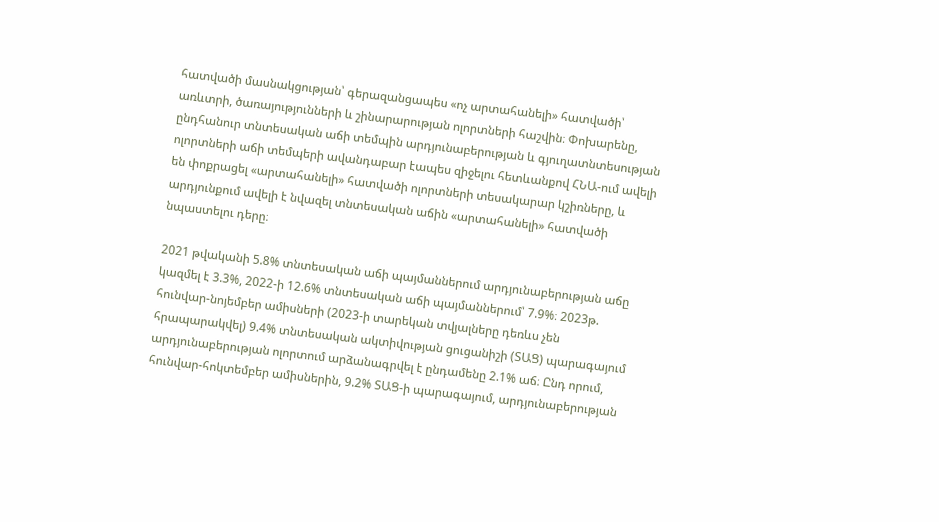հատվածի մասնակցության՝ գերազանցապես «ոչ արտահանելի» հատվածի՝ առևտրի, ծառայությունների և շինարարության ոլորտների հաշվին։ Փոխարենը,  ընդհանուր տնտեսական աճի տեմպին արդյունաբերության և գյուղատնտեսության ոլորտների աճի տեմպերի ավանդաբար էապես զիջելու հետևանքով ՀՆԱ-ում ավելի են փոքրացել «արտահանելի» հատվածի ոլորտների տեսակարար կշիռները, և արդյունքում ավելի է նվազել տնտեսական աճին «արտահանելի» հատվածի նպաստելու դերը։

2021 թվականի 5.8% տնտեսական աճի պայմաններում արդյունաբերության աճը կազմել է 3.3%, 2022-ի 12.6% տնտեսական աճի պայմաններում՝ 7.9%։ 2023թ. հունվար-նոյեմբեր ամիսների (2023-ի տարեկան տվյալները դեռևս չեն հրապարակվել) 9.4% տնտեսական ակտիվության ցուցանիշի (ՏԱՑ) պարագայում արդյունաբերության ոլորտում արձանագրվել է ընդամենը 2.1% աճ։ Ընդ որում, հունվար-հոկտեմբեր ամիսներին, 9.2% ՏԱՑ-ի պարագայում, արդյունաբերության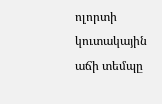ոլորտի կուտակային աճի տեմպը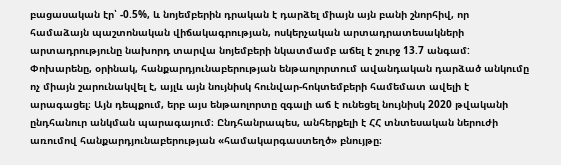բացասական էր՝ -0.5%, և նոյեմբերին դրական է դարձել միայն այն բանի շնորհիվ, որ համաձայն պաշտոնական վիճակագրության, ոսկերչական արտադրատեսակների արտադրությունը նախորդ տարվա նոյեմբերի նկատմամբ աճել է շուրջ 13.7 անգամ: Փոխարենը, օրինակ, հանքարդյունաբերության ենթաոլորտում ավանդական դարձած անկումը ոչ միայն շարունակվել է, այլև այն նույնիսկ հունվար-հոկտեմբերի համեմատ ավելի է արագացել։ Այն դեպքում, երբ այս ենթաոլորտը զգալի աճ է ունեցել նույնիսկ 2020 թվականի ընդհանուր անկման պարագայում։ Ընդհանրապես, անհերքելի է ՀՀ տնտեսական ներուժի առումով հանքարդյունաբերության «համակարգաստեղծ» բնույթը։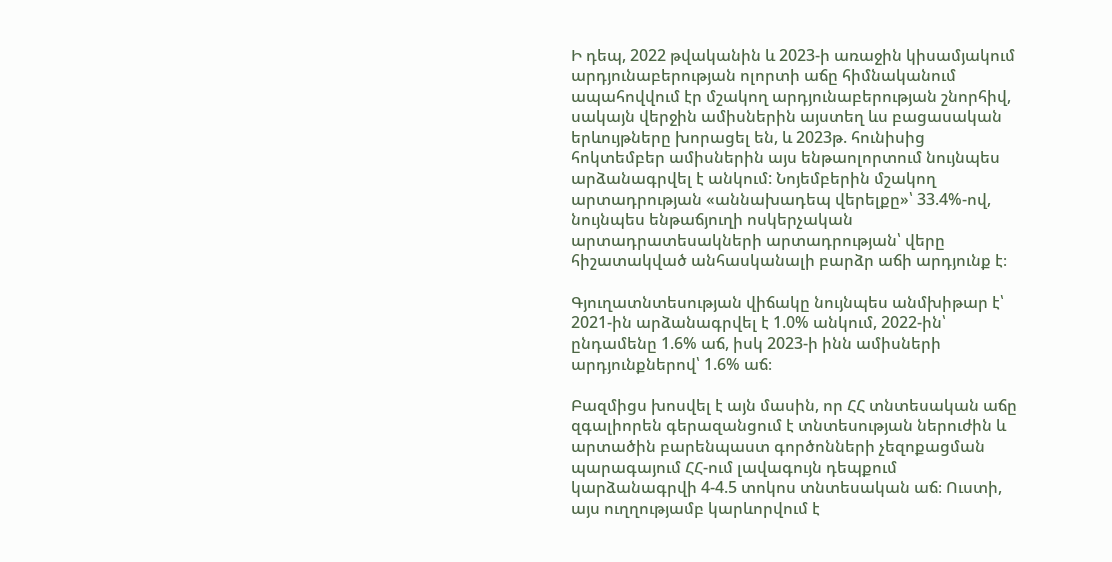Ի դեպ, 2022 թվականին և 2023-ի առաջին կիսամյակում արդյունաբերության ոլորտի աճը հիմնականում ապահովվում էր մշակող արդյունաբերության շնորհիվ, սակայն վերջին ամիսներին այստեղ ևս բացասական երևույթները խորացել են, և 2023թ. հունիսից հոկտեմբեր ամիսներին այս ենթաոլորտում նույնպես արձանագրվել է անկում: Նոյեմբերին մշակող արտադրության «աննախադեպ վերելքը»՝ 33.4%-ով, նույնպես ենթաճյուղի ոսկերչական արտադրատեսակների արտադրության՝ վերը հիշատակված անհասկանալի բարձր աճի արդյունք է։

Գյուղատնտեսության վիճակը նույնպես անմխիթար է՝ 2021-ին արձանագրվել է 1.0% անկում, 2022-ին՝ ընդամենը 1.6% աճ, իսկ 2023-ի ինն ամիսների արդյունքներով՝ 1.6% աճ։

Բազմիցս խոսվել է այն մասին, որ ՀՀ տնտեսական աճը զգալիորեն գերազանցում է տնտեսության ներուժին և արտածին բարենպաստ գործոնների չեզոքացման պարագայում ՀՀ-ում լավագույն դեպքում կարձանագրվի 4-4.5 տոկոս տնտեսական աճ։ Ուստի, այս ուղղությամբ կարևորվում է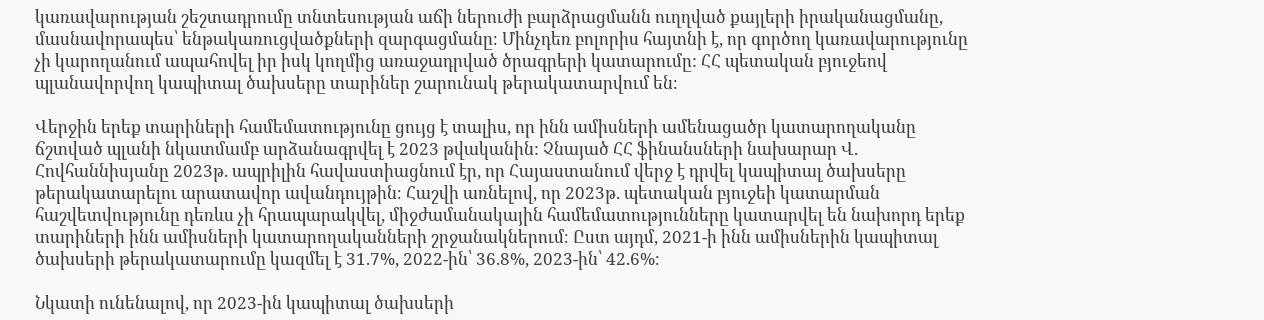կառավարության շեշտադրումը տնտեսության աճի ներուժի բարձրացմանն ուղղված քայլերի իրականացմանը, մասնավորապես՝ ենթակառուցվածքների զարգացմանը։ Մինչդեռ բոլորիս հայտնի է, որ գործող կառավարությունը չի կարողանում ապահովել իր իսկ կողմից առաջադրված ծրագրերի կատարումը: ՀՀ պետական բյուջեով պլանավորվող կապիտալ ծախսերը տարիներ շարունակ թերակատարվում են։

Վերջին երեք տարիների համեմատությունը ցույց է տալիս, որ ինն ամիսների ամենացածր կատարողականը ճշտված պլանի նկատմամբ արձանագրվել է 2023 թվականին: Չնայած ՀՀ ֆինանսների նախարար Վ. Հովհաննիսյանը 2023թ. ապրիլին հավաստիացնում էր, որ Հայաստանում վերջ է դրվել կապիտալ ծախսերը թերակատարելու արատավոր ավանդույթին։ Հաշվի առնելով, որ 2023թ. պետական բյուջեի կատարման հաշվետվությունը դեռևս չի հրապարակվել, միջժամանակային համեմատությունները կատարվել են նախորդ երեք տարիների ինն ամիսների կատարողականների շրջանակներում։ Ըստ այդմ, 2021-ի ինն ամիսներին կապիտալ ծախսերի թերակատարումը կազմել է 31.7%, 2022-ին՝ 36.8%, 2023-ին՝ 42.6%։

Նկատի ունենալով, որ 2023-ին կապիտալ ծախսերի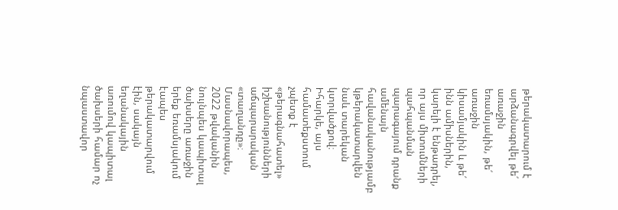թերակատարում է արձանագրվել թե՛ առաջին եռամսյակին, թե՛ առաջին կիսամյակին և թե՛ ինն ամիսներին, կարելի է ենթադրել, որ այս միտումների պահպանման պարագայում դրանք ամենայն հավանականությամբ կթերակատարվեն նաև տարեկան կտրվածքով։ Իհարկե, այս համատեքստում չպետք է «թերագնահատել» իշխանությունների աճպարարական «տաղանդը»։ Մասնավորապես, 2022 թվականին նույնպես կապիտալ ծախսերը առաջին երեք եռամսյակում էապես թերակատարվում էին, սակայն եղանակային առումով կապիտալ ծախսերի համար ոչ նպաստավոր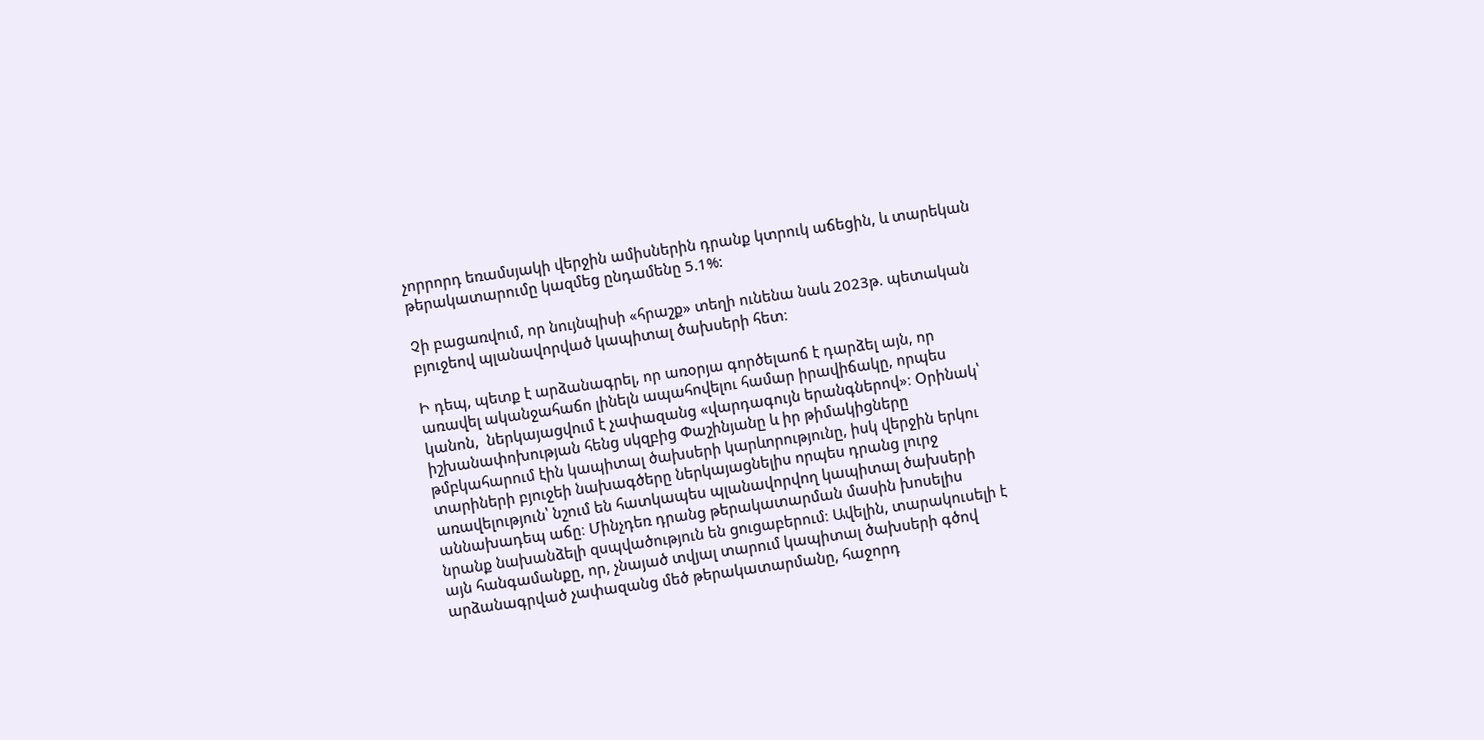չորրորդ եռամսյակի վերջին ամիսներին դրանք կտրուկ աճեցին, և տարեկան թերակատարումը կազմեց ընդամենը 5.1%:

Չի բացառվում, որ նույնպիսի «հրաշք» տեղի ունենա նաև 2023թ. պետական բյուջեով պլանավորված կապիտալ ծախսերի հետ։

Ի դեպ, պետք է արձանագրել, որ առօրյա գործելաոճ է դարձել այն, որ առավել ականջահաճո լինելն ապահովելու համար իրավիճակը, որպես կանոն,  ներկայացվում է չափազանց «վարդագույն երանգներով»։ Օրինակ՝ իշխանափոխության հենց սկզբից Փաշինյանը և իր թիմակիցները թմբկահարում էին կապիտալ ծախսերի կարևորությունը, իսկ վերջին երկու տարիների բյուջեի նախագծերը ներկայացնելիս որպես դրանց լուրջ առավելություն՝ նշում են հատկապես պլանավորվող կապիտալ ծախսերի աննախադեպ աճը։ Մինչդեռ դրանց թերակատարման մասին խոսելիս նրանք նախանձելի զսպվածություն են ցուցաբերում։ Ավելին, տարակուսելի է այն հանգամանքը, որ, չնայած տվյալ տարում կապիտալ ծախսերի գծով արձանագրված չափազանց մեծ թերակատարմանը, հաջորդ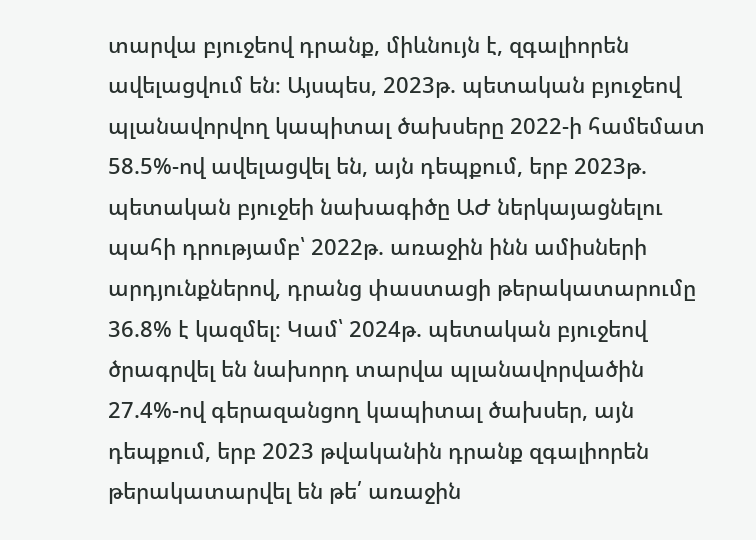տարվա բյուջեով դրանք, միևնույն է, զգալիորեն ավելացվում են։ Այսպես, 2023թ. պետական բյուջեով պլանավորվող կապիտալ ծախսերը 2022-ի համեմատ 58.5%-ով ավելացվել են, այն դեպքում, երբ 2023թ. պետական բյուջեի նախագիծը ԱԺ ներկայացնելու պահի դրությամբ՝ 2022թ. առաջին ինն ամիսների արդյունքներով, դրանց փաստացի թերակատարումը 36.8% է կազմել։ Կամ՝ 2024թ. պետական բյուջեով ծրագրվել են նախորդ տարվա պլանավորվածին 27.4%-ով գերազանցող կապիտալ ծախսեր, այն դեպքում, երբ 2023 թվականին դրանք զգալիորեն թերակատարվել են թե՛ առաջին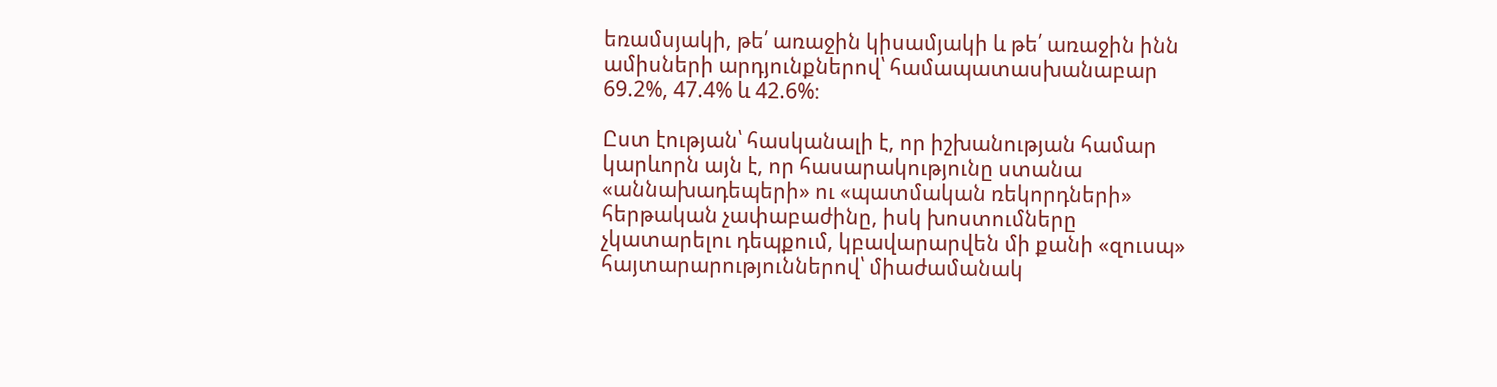եռամսյակի, թե՛ առաջին կիսամյակի և թե՛ առաջին ինն ամիսների արդյունքներով՝ համապատասխանաբար 69.2%, 47.4% և 42.6%։

Ըստ էության՝ հասկանալի է, որ իշխանության համար կարևորն այն է, որ հասարակությունը ստանա «աննախադեպերի» ու «պատմական ռեկորդների» հերթական չափաբաժինը, իսկ խոստումները չկատարելու դեպքում, կբավարարվեն մի քանի «զուսպ» հայտարարություններով՝ միաժամանակ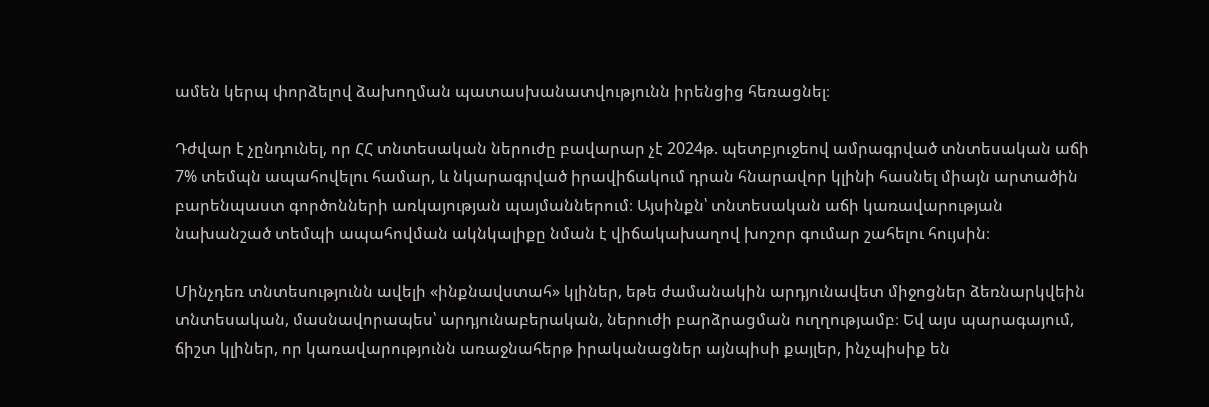ամեն կերպ փորձելով ձախողման պատասխանատվությունն իրենցից հեռացնել։

Դժվար է չընդունել, որ ՀՀ տնտեսական ներուժը բավարար չէ 2024թ. պետբյուջեով ամրագրված տնտեսական աճի 7% տեմպն ապահովելու համար, և նկարագրված իրավիճակում դրան հնարավոր կլինի հասնել միայն արտածին բարենպաստ գործոնների առկայության պայմաններում։ Այսինքն՝ տնտեսական աճի կառավարության նախանշած տեմպի ապահովման ակնկալիքը նման է վիճակախաղով խոշոր գումար շահելու հույսին։

Մինչդեռ տնտեսությունն ավելի «ինքնավստահ» կլիներ, եթե ժամանակին արդյունավետ միջոցներ ձեռնարկվեին տնտեսական, մասնավորապես՝ արդյունաբերական, ներուժի բարձրացման ուղղությամբ։ Եվ այս պարագայում, ճիշտ կլիներ, որ կառավարությունն առաջնահերթ իրականացներ այնպիսի քայլեր, ինչպիսիք են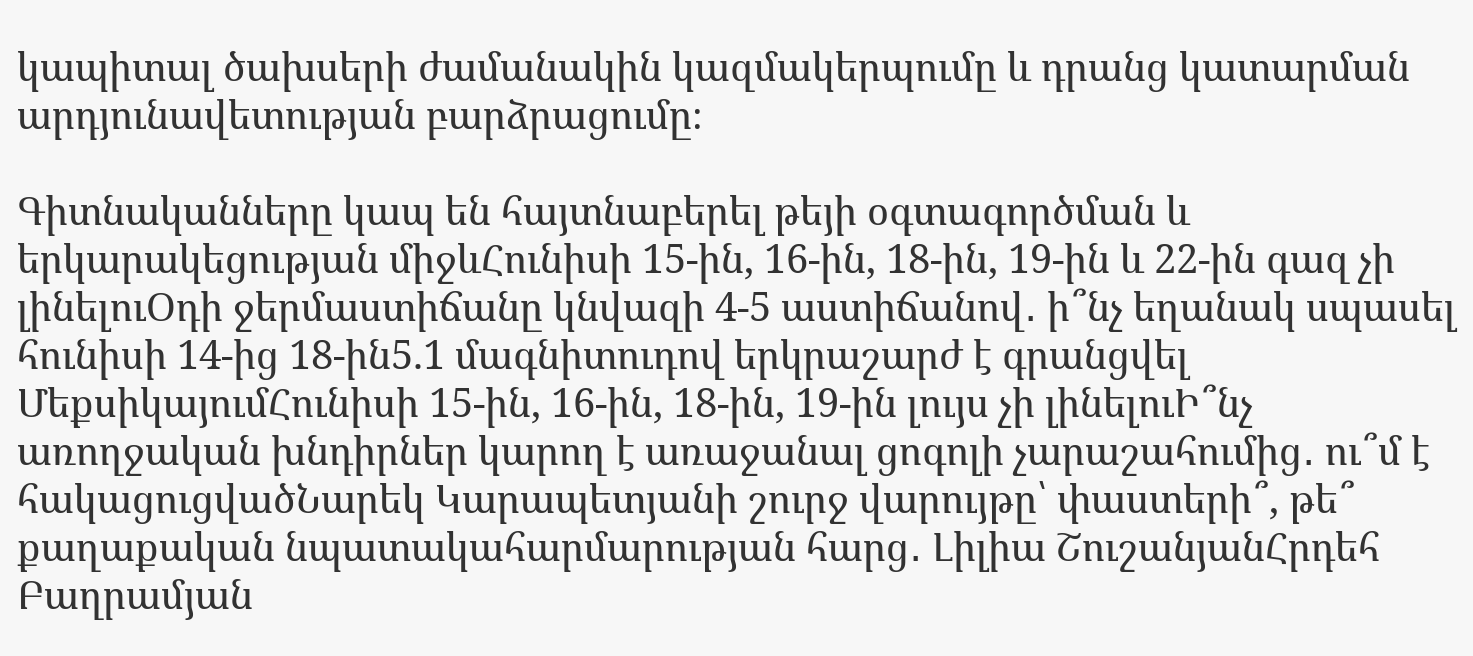կապիտալ ծախսերի ժամանակին կազմակերպումը և դրանց կատարման արդյունավետության բարձրացումը։

Գիտնականները կապ են հայտնաբերել թեյի օգտագործման և երկարակեցության միջևՀունիսի 15-ին, 16-ին, 18-ին, 19-ին և 22-ին գազ չի լինելուՕդի ջերմաստիճանը կնվազի 4-5 աստիճանով․ ի՞նչ եղանակ սպասել հունիսի 14-ից 18-ին5.1 մագնիտուդով երկրաշարժ է գրանցվել ՄեքսիկայումՀունիսի 15-ին, 16-ին, 18-ին, 19-ին լույս չի լինելուԻ՞նչ առողջական խնդիրներ կարող է առաջանալ ցոգոլի չարաշահումից․ ու՞մ է հակացուցվածՆարեկ Կարապետյանի շուրջ վարույթը՝ փաստերի՞, թե՞ քաղաքական նպատակահարմարության հարց․ Լիլիա ՇուշանյանՀրդեհ Բաղրամյան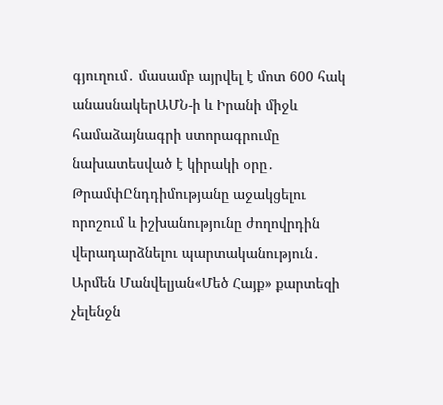գյուղում․ մասամբ այրվել է մոտ 600 հակ անասնակերԱՄՆ-ի և Իրանի միջև համաձայնագրի ստորագրումը նախատեսված է կիրակի օրը․ ԹրամփԸնդդիմությանը աջակցելու որոշում և իշխանությունը ժողովրդին վերադարձնելու պարտականություն․ Արմեն Մանվելյան«Մեծ Հայք» քարտեզի չելենջն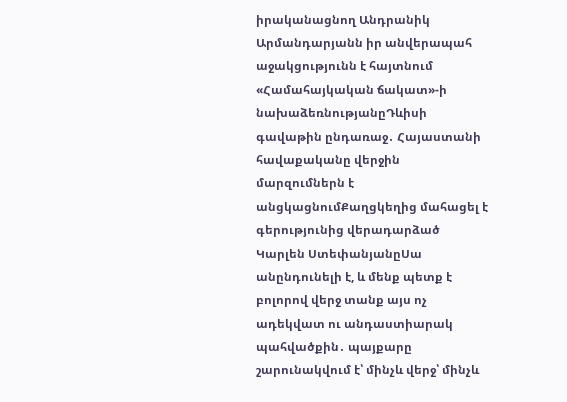իրականացնող Անդրանիկ Արմանդարյանն իր անվերապահ աջակցությունն է հայտնում «Համահայկական ճակատ»-ի նախաձեռնությանըԴևիսի գավաթին ընդառաջ․ Հայաստանի հավաքականը վերջին մարզումներն է անցկացնումՔաղցկեղից մահացել է գերությունից վերադարձած Կարլեն ՍտեփանյանըՍա անընդունելի է, և մենք պետք է բոլորով վերջ տանք այս ոչ ադեկվատ ու անդաստիարակ պահվածքին․ պայքարը շարունակվում է՝ մինչև վերջ՝ մինչև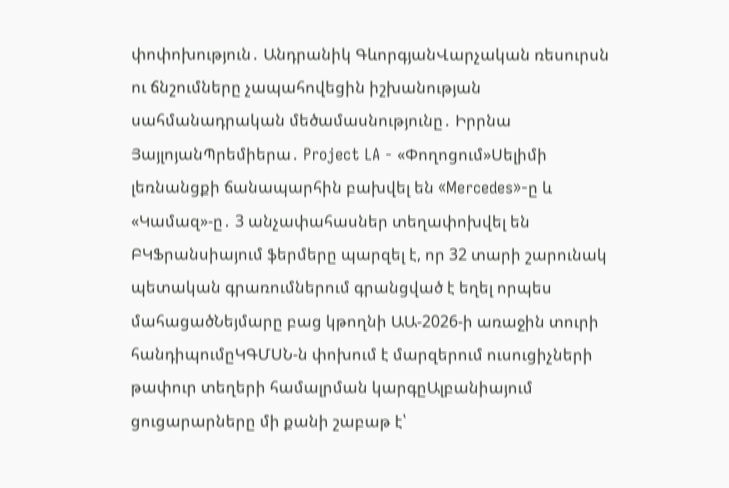փոփոխություն․ Անդրանիկ ԳևորգյանՎարչական ռեսուրսն ու ճնշումները չապահովեցին իշխանության սահմանադրական մեծամասնությունը․ Իրրնա ՅայլոյանՊրեմիերա․ Project LA - «Փողոցում»Սելիմի լեռնանցքի ճանապարհին բախվել են «Mercedes»-ը և «Կամազ»-ը․ 3 անչափահասներ տեղափոխվել են ԲԿՖրանսիայում ֆերմերը պարզել է, որ 32 տարի շարունակ պետական գրառումներում գրանցված է եղել որպես մահացածՆեյմարը բաց կթողնի ԱԱ-2026-ի առաջին տուրի հանդիպումըԿԳՄՍՆ-ն փոխում է մարզերում ուսուցիչների թափուր տեղերի համալրման կարգըԱլբանիայում ցուցարարները մի քանի շաբաթ է՝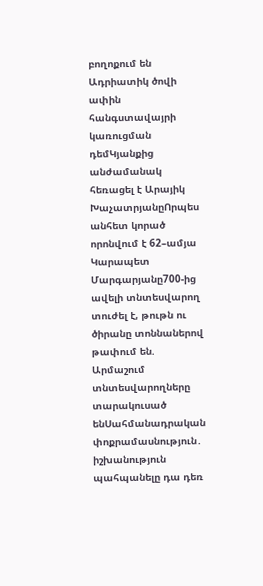բողոքում են Ադրիատիկ ծովի ափին հանգստավայրի կառուցման դեմԿյանքից անժամանակ հեռացել է Արայիկ ԽաչատրյանըՈրպես անհետ կորած որոնվում է 62–ամյա Կարապետ Մարգարյանը700-ից ավելի տնտեսվարող տուժել է, թութն ու ծիրանը տոննաներով թափում են. Արմաշում տնտեսվարողները տարակուսած ենՍահմանադրական փոքրամասնություն․ իշխանություն պահպանելը դա դեռ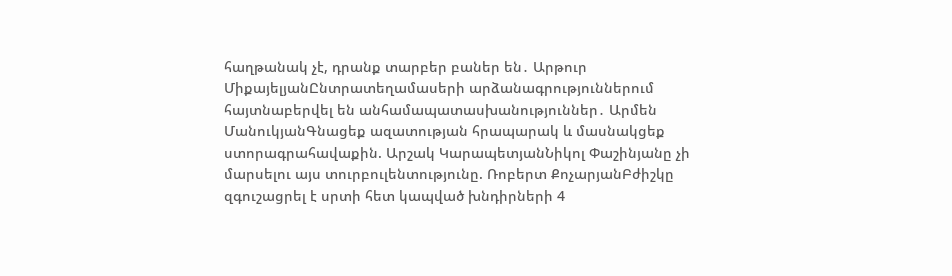հաղթանակ չէ, դրանք տարբեր բաներ են․ Արթուր ՄիքայելյանԸնտրատեղամասերի արձանագրություններում հայտնաբերվել են անհամապատասխանություններ․ Արմեն ՄանուկյանԳնացեք ազատության հրապարակ և մասնակցեք ստորագրահավաքին. Արշակ ԿարապետյանՆիկոլ Փաշինյանը չի մարսելու այս տուրբուլենտությունը. Ռոբերտ ՔոչարյանԲժիշկը զգուշացրել է սրտի հետ կապված խնդիրների 4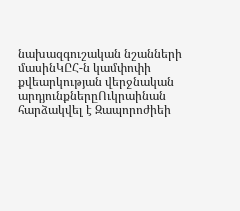նախազգուշական նշանների մասինԿԸՀ-ն կամփոփի քվեարկության վերջնական արդյունքներըՈւկրաինան հարձակվել է Զապորոժիեի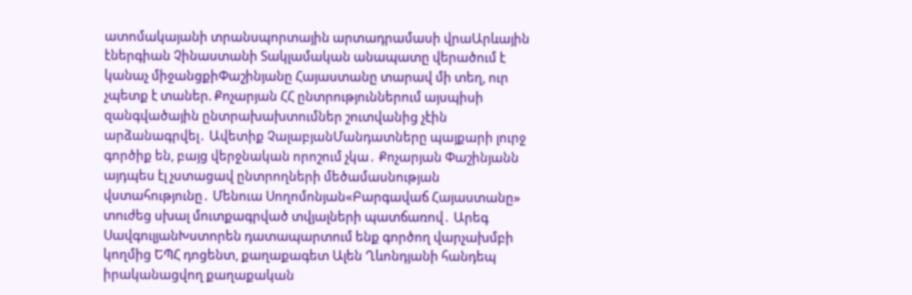ատոմակայանի տրանսպորտային արտադրամասի վրաԱրևային էներգիան Չինաստանի Տակլամական անապատը վերածում է կանաչ միջանցքիՓաշինյանը Հայաստանը տարավ մի տեղ, ուր չպետք է տաներ. Քոչարյան ՀՀ ընտրություններում այսպիսի զանգվածային ընտրախախտումներ շուտվանից չէին արձանագրվել․ Ավետիք ՉալաբյանՄանդատները պայքարի լուրջ գործիք են, բայց վերջնական որոշում չկա․ Քոչարյան Փաշինյանն այդպես էլ չստացավ ընտրողների մեծամասնության վստահությունը․ Մենուա Սողոմոնյան«Բարգավաճ Հայաստանը» տուժեց սխալ մուտքագրված տվյալների պատճառով․ Արեգ ՍավգուլյանԽստորեն դատապարտում ենք գործող վարչախմբի կողմից ԵՊՀ դոցենտ, քաղաքագետ Ալեն Ղևոնդյանի հանդեպ իրականացվող քաղաքական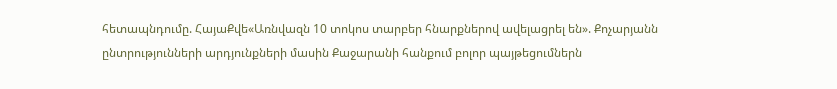հետապնդումը. ՀայաՔվե«Առնվազն 10 տոկոս տարբեր հնարքներով ավելացրել են». Քոչարյանն ընտրությունների արդյունքների մասին Քաջարանի հանքում բոլոր պայթեցումներն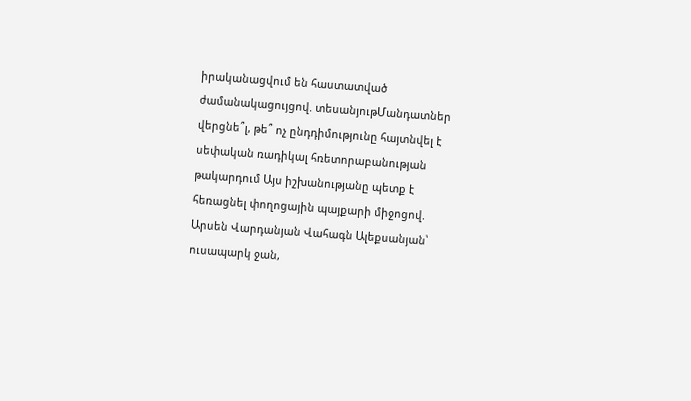իրականացվում են հաստատված ժամանակացույցով. տեսանյութՄանդատներ վերցնե՞լ, թե՞ ոչ ընդդիմությունը հայտնվել է սեփական ռադիկալ հռետորաբանության թակարդում Այս իշխանությանը պետք է հեռացնել փողոցային պայքարի միջոցով. Արսեն Վարդանյան Վահագն Ալեքսանյան՝ ուսապարկ ջան,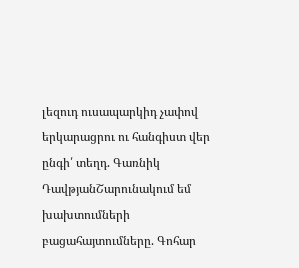լեզուդ ուսապարկիդ չափով երկարացրու ու հանգիստ վեր ընգի՛ տեղդ. Գառնիկ ԴավթյանՇարունակում եմ խախտումների բացահայտումները. Գոհար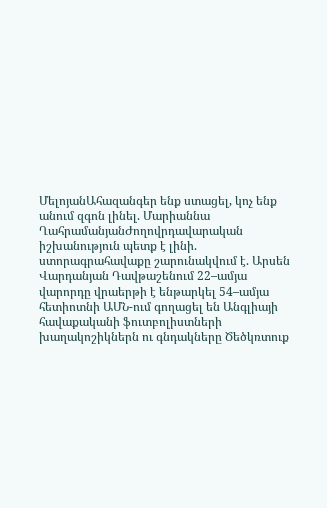ՄելոյանԱհազանգեր ենք ստացել, կոչ ենք անում զգոն լինել. Մարիաննա ՂահրամանյանԺողովրդավարական իշխանություն պետք է լինի. ստորագրահավաքը շարունակվում է. Արսեն Վարդանյան Դավթաշենում 22–ամյա վարորդը վրաերթի է ենթարկել 54–ամյա հետիոտնի ԱՄՆ-ում գողացել են Անգլիայի հավաքականի ֆուտբոլիստների խաղակոշիկներն ու գնդակները Ծեծկռտուք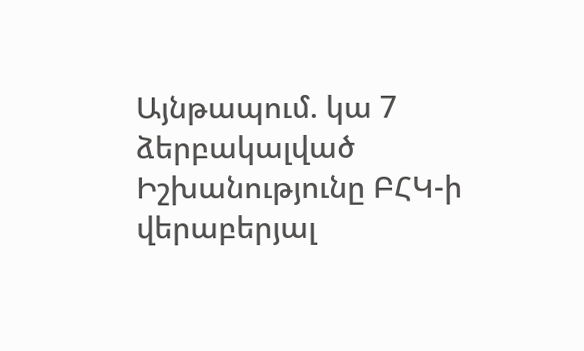Այնթապում. կա 7 ձերբակալված Իշխանությունը ԲՀԿ-ի վերաբերյալ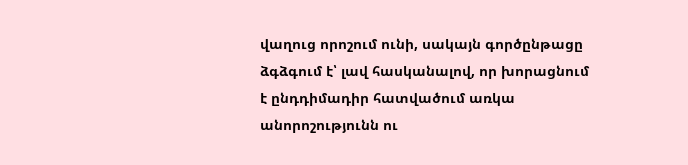վաղուց որոշում ունի, սակայն գործընթացը ձգձգում է՝ լավ հասկանալով, որ խորացնում է ընդդիմադիր հատվածում առկա անորոշությունն ու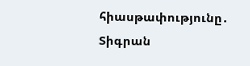հիասթափությունը․ Տիգրան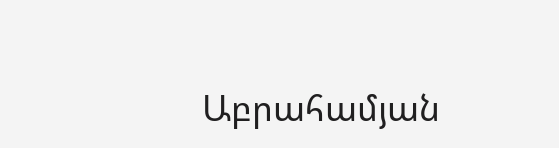Աբրահամյան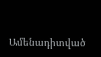Ամենադիտված